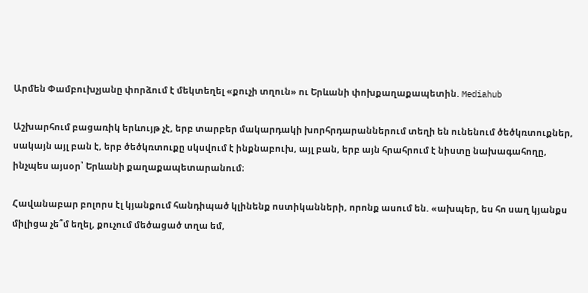Արմեն Փամբուխչյանը փորձում է մեկտեղել «քուչի տղուն» ու Երևանի փոխքաղաքապետին. Mediahub

Աշխարհում բացառիկ երևույթ չէ, երբ տարբեր մակարդակի խորհրդարաններում տեղի են ունենում ծեծկռտուքներ, սակայն այլ բան է, երբ ծեծկռտուքը սկսվում է ինքնաբուխ, այլ բան, երբ այն հրահրում է նիստը նախագահողը, ինչպես այսօր՝ Երևանի քաղաքապետարանում։

Հավանաբար բոլորս էլ կյանքում հանդիպած կլինենք ոստիկանների, որոնք ասում են. «ախպեր, ես հո սաղ կյանքս միլիցա չե՞մ եղել, քուչում մեծացած տղա եմ,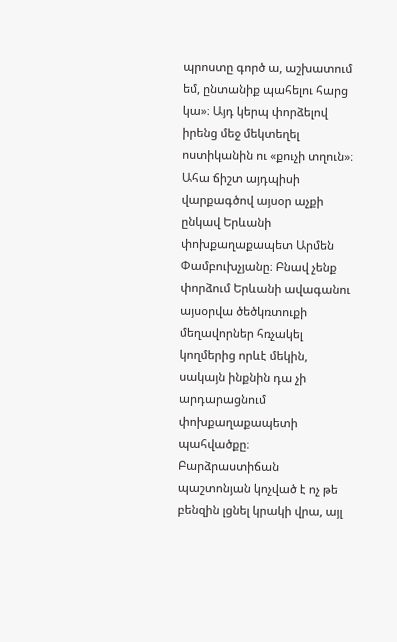պրոստը գործ ա, աշխատում եմ, ընտանիք պահելու հարց կա»։ Այդ կերպ փորձելով իրենց մեջ մեկտեղել ոստիկանին ու «քուչի տղուն»։ Ահա ճիշտ այդպիսի վարքագծով այսօր աչքի ընկավ Երևանի փոխքաղաքապետ Արմեն Փամբուխչյանը։ Բնավ չենք փորձում Երևանի ավագանու այսօրվա ծեծկռտուքի մեղավորներ հռչակել կողմերից որևէ մեկին, սակայն ինքնին դա չի արդարացնում փոխքաղաքապետի պահվածքը։ Բարձրաստիճան պաշտոնյան կոչված է ոչ թե բենզին լցնել կրակի վրա, այլ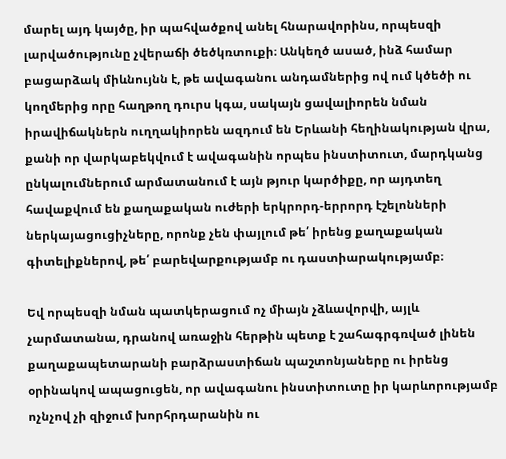մարել այդ կայծը, իր պահվածքով անել հնարավորինս, որպեսզի լարվածությունը չվերաճի ծեծկռտուքի։ Անկեղծ ասած, ինձ համար բացարձակ միևնույնն է, թե ավագանու անդամներից ով ում կծեծի ու կողմերից որը հաղթող դուրս կգա, սակայն ցավալիորեն նման իրավիճակներն ուղղակիորեն ազդում են Երևանի հեղինակության վրա, քանի որ վարկաբեկվում է ավագանին որպես ինստիտուտ, մարդկանց ընկալումներում արմատանում է այն թյուր կարծիքը, որ այդտեղ հավաքվում են քաղաքական ուժերի երկրորդ-երրորդ էշելոնների ներկայացուցիչները, որոնք չեն փայլում թե՛ իրենց քաղաքական գիտելիքներով, թե՛ բարեվարքությամբ ու դաստիարակությամբ։

Եվ որպեսզի նման պատկերացում ոչ միայն չձևավորվի, այլև չարմատանա, դրանով առաջին հերթին պետք է շահագրգռված լինեն քաղաքապետարանի բարձրաստիճան պաշտոնյաները ու իրենց օրինակով ապացուցեն, որ ավագանու ինստիտուտը իր կարևորությամբ ոչնչով չի զիջում խորհրդարանին ու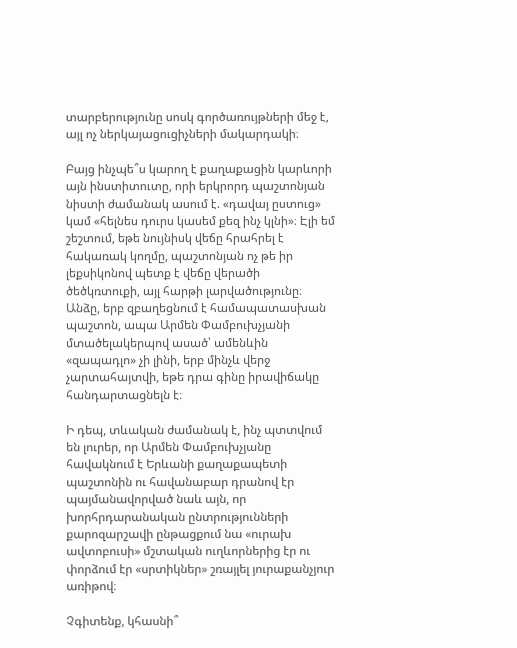տարբերությունը սոսկ գործառույթների մեջ է, այլ ոչ ներկայացուցիչների մակարդակի։

Բայց ինչպե՞ս կարող է քաղաքացին կարևորի այն ինստիտուտը, որի երկրորդ պաշտոնյան նիստի ժամանակ ասում է. «դավայ ըստուց» կամ «հելնես դուրս կասեմ քեզ ինչ կլնի»։ Էլի եմ շեշտում, եթե նույնիսկ վեճը հրահրել է հակառակ կողմը, պաշտոնյան ոչ թե իր լեքսիկոնով պետք է վեճը վերածի ծեծկռտուքի, այլ հարթի լարվածությունը։ Անձը, երբ զբաղեցնում է համապատասխան պաշտոն, ապա Արմեն Փամբուխչյանի մտածելակերպով ասած՝ ամենևին «զապադլո» չի լինի, երբ մինչև վերջ չարտահայտվի, եթե դրա գինը իրավիճակը հանդարտացնելն է։

Ի դեպ, տևական ժամանակ է, ինչ պտտվում են լուրեր, որ Արմեն Փամբուխչյանը հավակնում է Երևանի քաղաքապետի պաշտոնին ու հավանաբար դրանով էր պայմանավորված նաև այն, որ խորհրդարանական ընտրությունների քարոզարշավի ընթացքում նա «ուրախ ավտոբուսի» մշտական ուղևորներից էր ու փորձում էր «սրտիկներ» շռայլել յուրաքանչյուր առիթով։

Չգիտենք, կհասնի՞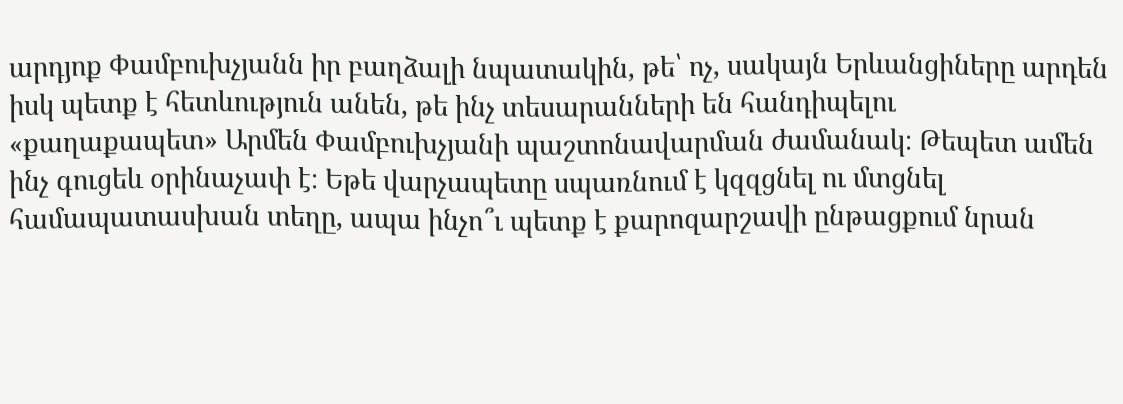արդյոք Փամբուխչյանն իր բաղձալի նպատակին, թե՝ ոչ, սակայն Երևանցիները արդեն իսկ պետք է հետևություն անեն, թե ինչ տեսարանների են հանդիպելու «քաղաքապետ» Արմեն Փամբուխչյանի պաշտոնավարման ժամանակ։ Թեպետ ամեն ինչ գուցեև օրինաչափ է։ Եթե վարչապետը սպառնում է կզզցնել ու մտցնել համապատասխան տեղը, ապա ինչո՞ւ պետք է քարոզարշավի ընթացքում նրան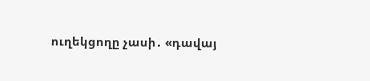ուղեկցողը չասի․ «դավայ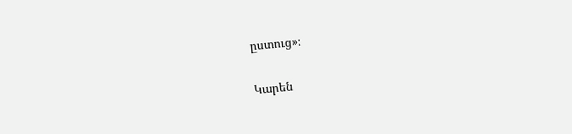ըստուց»։

Կարեն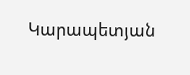Կարապետյան